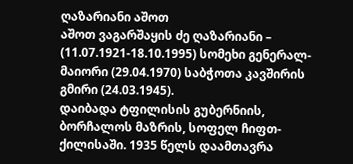ღაზარიანი აშოთ
აშოთ ვაგარშაყის ძე ღაზარიანი – (11.07.1921-18.10.1995) სომეხი გენერალ-მაიორი (29.04.1970) საბჭოთა კავშირის გმირი (24.03.1945).
დაიბადა ტფილისის გუბერნიის, ბორჩალოს მაზრის, სოფელ ჩიფთ-ქილისაში. 1935 წელს დაამთავრა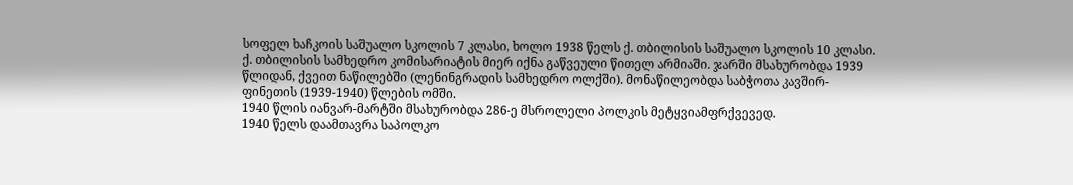სოფელ ხაჩკოის საშუალო სკოლის 7 კლასი, ხოლო 1938 წელს ქ. თბილისის საშუალო სკოლის 10 კლასი.
ქ. თბილისის სამხედრო კომისარიატის მიერ იქნა გაწვეული წითელ არმიაში. ჯარში მსახურობდა 1939 წლიდან, ქვეით ნაწილებში (ლენინგრადის სამხედრო ოლქში). მონაწილეობდა საბჭოთა კავშირ-ფინეთის (1939-1940) წლების ომში.
1940 წლის იანვარ-მარტში მსახურობდა 286-ე მსროლელი პოლკის მეტყვიამფრქვევედ.
1940 წელს დაამთავრა საპოლკო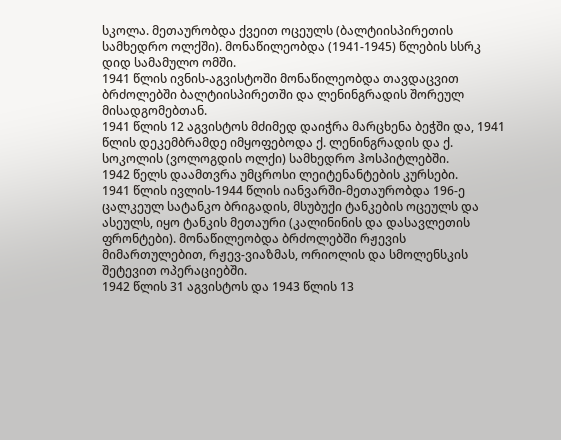სკოლა. მეთაურობდა ქვეით ოცეულს (ბალტიისპირეთის სამხედრო ოლქში). მონაწილეობდა (1941-1945) წლების სსრკ დიდ სამამულო ომში.
1941 წლის ივნის-აგვისტოში მონაწილეობდა თავდაცვით ბრძოლებში ბალტიისპირეთში და ლენინგრადის შორეულ მისადგომებთან.
1941 წლის 12 აგვისტოს მძიმედ დაიჭრა მარცხენა ბეჭში და, 1941 წლის დეკემბრამდე იმყოფებოდა ქ. ლენინგრადის და ქ. სოკოლის (ვოლოგდის ოლქი) სამხედრო ჰოსპიტლებში.
1942 წელს დაამთვრა უმცროსი ლეიტენანტების კურსები.
1941 წლის ივლის-1944 წლის იანვარში-მეთაურობდა 196-ე ცალკეულ სატანკო ბრიგადის, მსუბუქი ტანკების ოცეულს და ასეულს, იყო ტანკის მეთაური (კალინინის და დასავლეთის ფრონტები). მონაწილეობდა ბრძოლებში რჟევის მიმართულებით, რჟევ-ვიაზმას, ორიოლის და სმოლენსკის შეტევით ოპერაციებში.
1942 წლის 31 აგვისტოს და 1943 წლის 13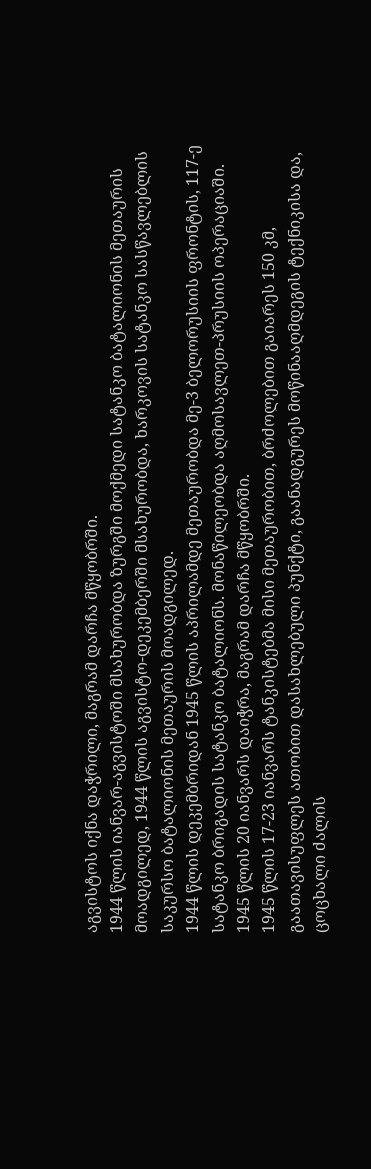აგვისტოს იქნა დაჭრილი, მაგრამ დარჩა მწყობრში.
1944 წლის იანვარ-აგვისტოში მსახურობდა ზურგში მოქმედი სატანკო ბატალიონის მეთაურის მოადგილედ, 1944 წლის აგვისტო-დეკემბერში მსახურობდა, ხარკოვის სატანკო სასწავლებლის საკურსო ბატალიონის მეთაურის მოადგილედ.
1944 წლის დეკემბრიდან 1945 წლის აპრილამდე მეთაურობდა მე-3 ბელორუსიის ფრონტის, 117-ე სატანკო ბრიგადის სატანკო ბატალიონს. მონაწილეობდა აღმოსავლეთ-პრუსიის ოპერაციაში.
1945 წლის 20 იანვარს დაიჭრა, მაგრამ დარჩა მწყობრში.
1945 წლის 17-23 იანვარს ტანკისტებმა მისი მეთაურობით, ბრძოლებით გაიარეს 150 კმ, გაათავისუფლეს ათობით დასახლებული პუნქტი, გაანადგურეს მოწინააღმდეგის ტექნიკისა და, ცოცხალი ძალის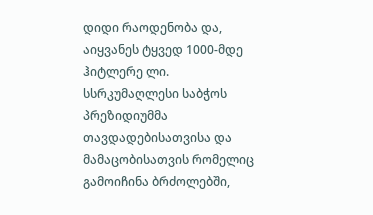დიდი რაოდენობა და, აიყვანეს ტყვედ 1000-მდე ჰიტლერე ლი.
სსრკუმაღლესი საბჭოს პრეზიდიუმმა თავდადებისათვისა და მამაცობისათვის რომელიც გამოიჩინა ბრძოლებში,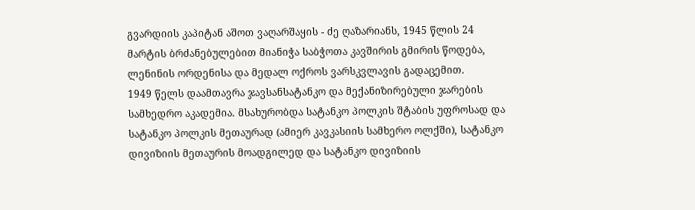გვარდიის კაპიტან აშოთ ვაღარშაყის - ძე ღაზარიანს, 1945 წლის 24 მარტის ბრძანებულებით მიანიჭა საბჭოთა კავშირის გმირის წოდება, ლენინის ორდენისა და მედალ ოქროს ვარსკვლავის გადაცემით.
1949 წელს დაამთავრა ჯავსანსატანკო და მექანიზირებული ჯარების სამხედრო აკადემია. მსახურობდა სატანკო პოლკის შტაბის უფროსად და სატანკო პოლკის მეთაურად (ამიერ კავკასიის სამხერო ოლქში), სატანკო დივიზიის მეთაურის მოადგილედ და სატანკო დივიზიის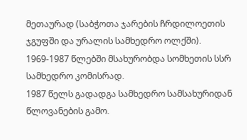მეთაურად (საბჭოთა ჯარების ჩრდილოეთის ჯგუფში და ურალის სამხედრო ოლქში).
1969-1987 წლებში მსახურობდა სომხეთის სსრ სამხედრო კომისრად.
1987 წელს გადადგა სამხედრო სამსახურიდან წლოვანების გამო.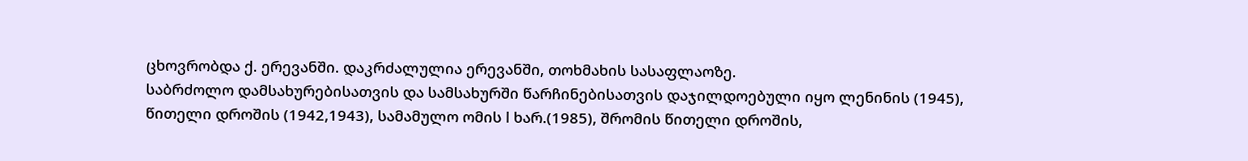ცხოვრობდა ქ. ერევანში. დაკრძალულია ერევანში, თოხმახის სასაფლაოზე.
საბრძოლო დამსახურებისათვის და სამსახურში წარჩინებისათვის დაჯილდოებული იყო ლენინის (1945), წითელი დროშის (1942,1943), სამამულო ომის I ხარ.(1985), შრომის წითელი დროშის,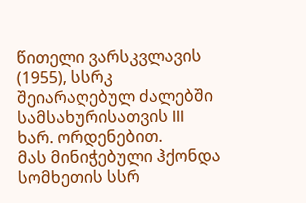წითელი ვარსკვლავის (1955), სსრკ შეიარაღებულ ძალებში სამსახურისათვის III ხარ. ორდენებით.
მას მინიჭებული ჰქონდა სომხეთის სსრ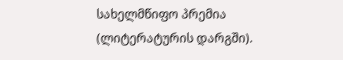სახელმწიფო პრემია (ლიტერატურის დარგში).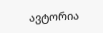ავტორია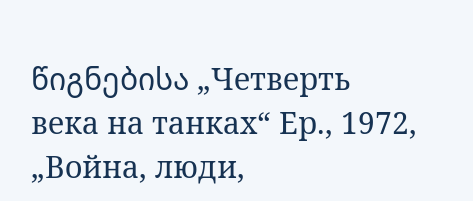წიგნებისა „Четверть века на танках“ Ер., 1972, „Война, люди,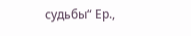судьбы“ Ер.,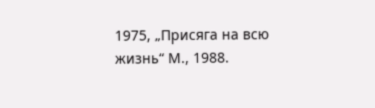1975, „Присяга на всю жизнь“ М., 1988.